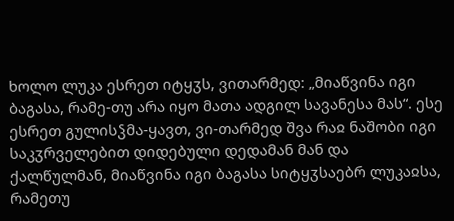ხოლო ლუკა ესრეთ იტყჳს, ვითარმედ: „მიაწვინა იგი ბაგასა, რამე-თუ არა იყო მათა ადგილ სავანესა მას“. ესე ესრეთ გულისჴმა-ყავთ, ვი-თარმედ შვა რაჲ ნაშობი იგი საკჳრველებით დიდებული დედამან მან და ქალწულმან, მიაწვინა იგი ბაგასა სიტყჳსაებრ ლუკაჲსა, რამეთუ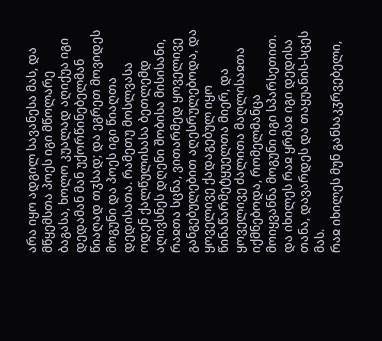არა იყო ადგილ სავანესა მას, და მწყემსთა პოეს იგი მწოლარე ბაგასა, ხოლო კუალად აღიქუა იგი დედამან მან უქორწინებელმან წიაღად თჳსად; და ეგრეთ მოვიდეს მოგუნი და პოეს იგი წიაღთა დედისათა. რამეთუ მოსლვასა ოდენ ქალწულისასა ბეთლემდ აღივსნეს დღენი შობისა მისისანი, რაჲთა სცნა, ვითარმედ ყოველივე განგებულებით აღესრულებოდა, და ყოველივე ქადაგებულ იყო წინაწარმეტყუელთა მიერ, და ყოველივე ძალითა მაღლისაჲთა იქმნებოდა, რომელმანცა მოიყვანნა მოგუნი იგი სპარსეთით. და იხილეს რაჲ ყრმაჲ იგი დედისა თანა, დავარდეს და თაყუანის-სცეს მას.
რაჲ იხილეს მუნ განსაკჳრვებელი,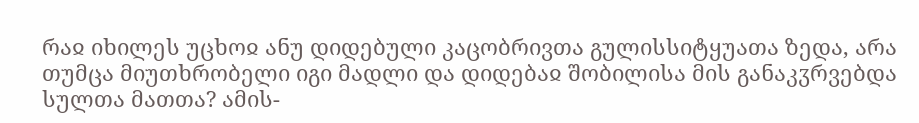რაჲ იხილეს უცხოჲ ანუ დიდებული კაცობრივთა გულისსიტყუათა ზედა, არა თუმცა მიუთხრობელი იგი მადლი და დიდებაჲ შობილისა მის განაკჳრვებდა სულთა მათთა? ამის-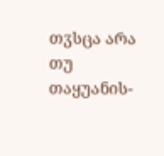თჳსცა არა თუ თაყუანის-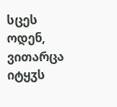სცეს ოდენ, ვითარცა იტყჳს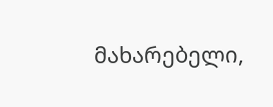მახარებელი,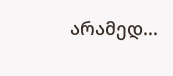არამედ...